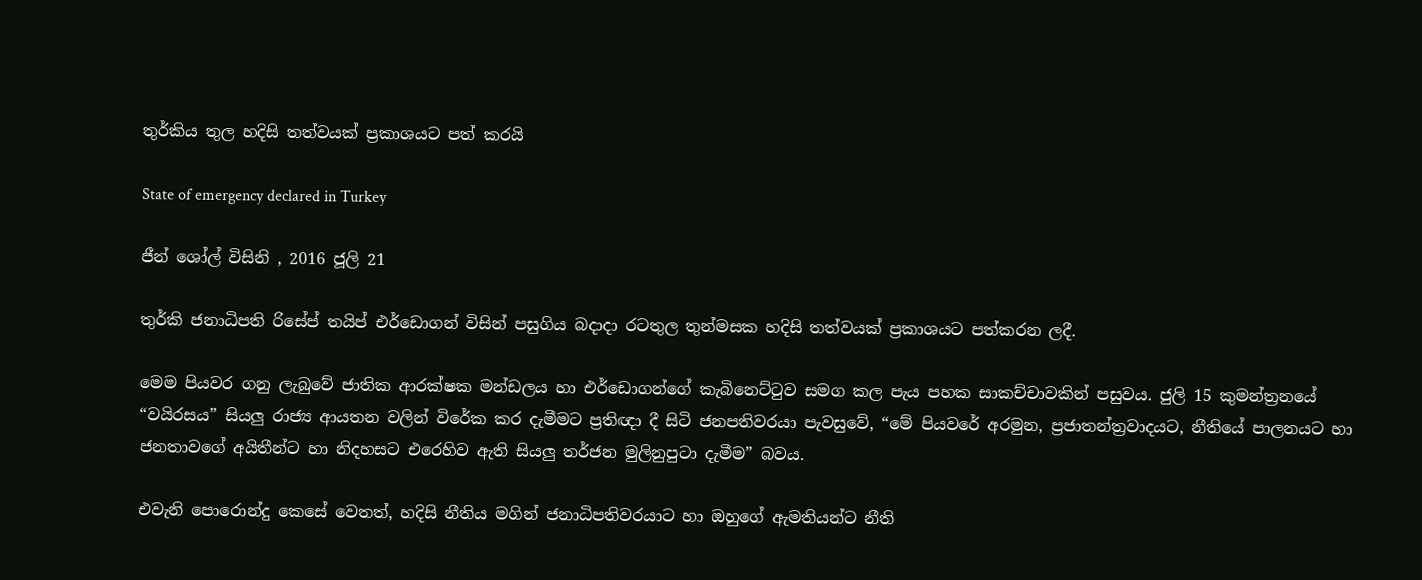තුර්කිය තුල හදිසි තත්වයක් ප්‍රකාශයට පත් කරයි

State of emergency declared in Turkey

ජීන් ශෝල් විසිනි , 2016 ජූලි 21

තුර්කි ජනාධිපති රිසේප් තයිප් එර්ඩොගන් විසින් පසුගිය බදාදා රටතුල තුන්මසක හදිසි තත්වයක් ප්‍රකාශයට පත්කරන ලදී.

මෙම පියවර ගනු ලැබුවේ ජාතික ආරක්ෂක මන්ඩලය හා එර්ඩොගන්ගේ කැබිනෙට්ටුව සමග කල පැය පහක සාකච්චාවකින් පසුවය. ජුලි 15 කුමන්ත්‍රනයේ “වයිරසය” සියලු රාජ්‍ය ආයතන වලින් විරේක කර දැමීමට ප්‍රතිඥා දී සිටි ජනපතිවරයා පැවසුවේ, “මේ පියවරේ අරමුන, ප්‍රජාතන්ත්‍රවාදයට, නීතියේ පාලනයට හා ජනතාවගේ අයිතීන්ට හා නිදහසට එරෙහිව ඇති සියලු තර්ජන මුලිනුපුටා දැමීම” බවය.

එවැනි පොරොන්දු කෙසේ වෙතත්, හදිසි නීතිය මගින් ජනාධිපතිවරයාට හා ඔහුගේ ඇමතියන්ට නීති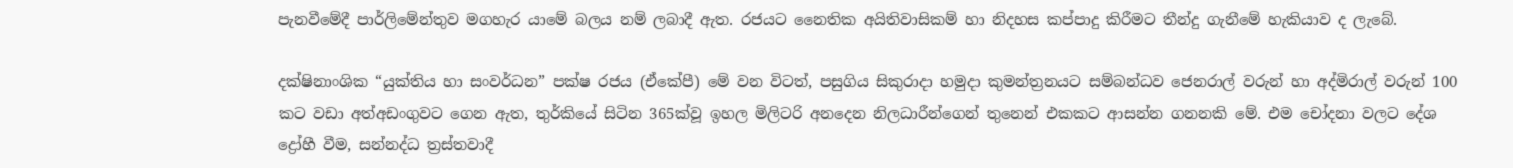පැනවීමේදී පාර්ලිමේන්තුව මගහැර යාමේ බලය නම් ලබාදී ඇත. රජයට නෛතික අයිතිවාසිකම් හා නිදහස කප්පාදු කිරීමට තීන්දු ගැනීමේ හැකියාව ද ලැබේ.

දක්ෂිනාංශික “යුක්තිය හා සංවර්ධන” පක්ෂ රජය (ඒකේපී) මේ වන විටත්, පසුගිය සිකුරාදා හමුදා කුමන්ත්‍රනයට සම්බන්ධව ජෙනරාල් වරුන් හා අද්මිරාල් වරුන් 100 කට වඩා අත්අඩංගුවට ගෙන ඇත, තුර්කියේ සිටින 365ක්වූ ඉහල මිලිටරි අනදෙන නිලධාරීන්ගෙන් තුනෙන් එකකට ආසන්න ගනනකි මේ. එම චෝදනා වලට දේශ ද්‍රෝහී වීම, සන්නද්ධ ත්‍රස්තවාදී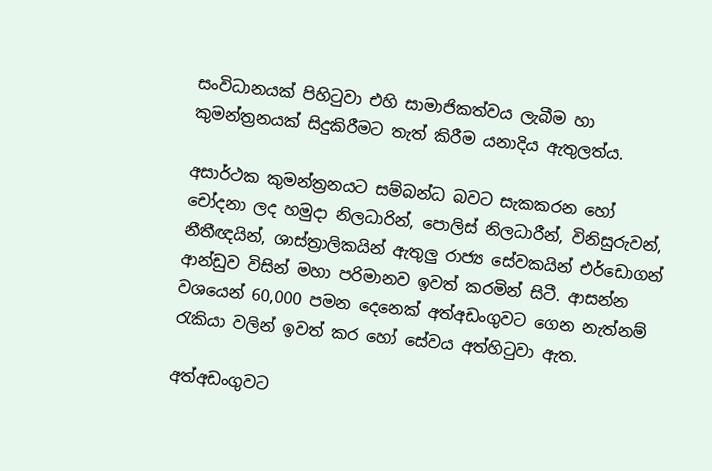සංවිධානයක් පිහිටුවා එහි සාමාජිකත්වය ලැබීම හා කුමන්ත්‍රනයක් සිදුකිරීමට තැත් කිරීම යනාදිය ඇතුලත්ය.

අසාර්ථක කුමන්ත්‍රනයට සම්බන්ධ බවට සැකකරන හෝ චෝදනා ලද හමුදා නිලධාරින්, පොලිස් නිලධාරීන්, විනිසුරුවන්, නීතීඥයින්, ශාස්ත්‍රාලිකයින් ඇතුලු රාජ්‍ය සේවකයින් එර්ඩොගන් ආන්ඩුව විසින් මහා පරිමානව ඉවත් කරමින් සිටී. ආසන්න වශයෙන් 60,000 පමන දෙනෙක් අත්අඩංගුවට ගෙන නැත්නම් රැකියා වලින් ඉවත් කර හෝ සේවය අත්හිටුවා ඇත.

අත්අඩංගුවට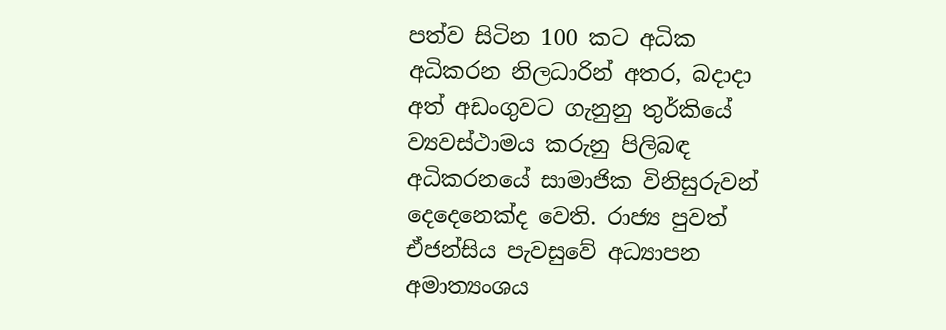පත්ව සිටින 100 කට අධික අධිකරන නිලධාරින් අතර, බදාදා අත් අඩංගුවට ගැනුනු තුර්කියේ ව්‍යවස්ථාමය කරුනු පිලිබඳ අධිකරනයේ සාමාජික විනිසුරුවන් දෙදෙනෙක්ද වෙති. රාජ්‍ය පුවත් ඒජන්සිය පැවසුවේ අධ්‍යාපන අමාත්‍යංශය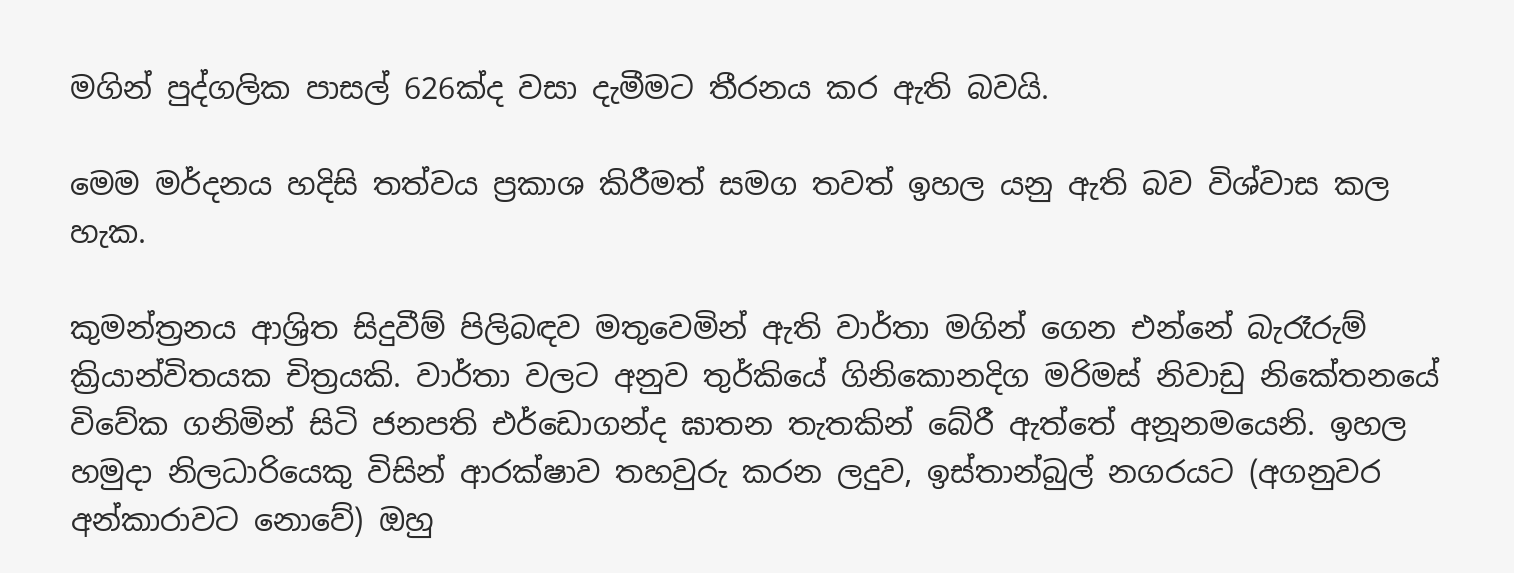මගින් පුද්ගලික පාසල් 626ක්ද වසා දැමීමට තීරනය කර ඇති බවයි.

මෙම මර්දනය හදිසි තත්වය ප්‍රකාශ කිරීමත් සමග තවත් ඉහල යනු ඇති බව විශ්වාස කල හැක.

කුමන්ත්‍රනය ආශ්‍රිත සිදුවීම් පිලිබඳව මතුවෙමින් ඇති වාර්තා මගින් ගෙන එන්නේ බැරෑරුම් ක්‍රියාන්විතයක චිත්‍රයකි. වාර්තා වලට අනුව තුර්කියේ ගිනිකොනදිග මරිමස් නිවාඩු නිකේතනයේ විවේක ගනිමින් සිටි ජනපති එර්ඩොගන්ද ඝාතන තැතකින් බේරී ඇත්තේ අනූනමයෙනි. ඉහල හමුදා නිලධාරියෙකු විසින් ආරක්ෂාව තහවුරු කරන ලදුව, ඉස්තාන්බුල් නගරයට (අගනුවර අන්කාරාවට නොවේ) ඔහු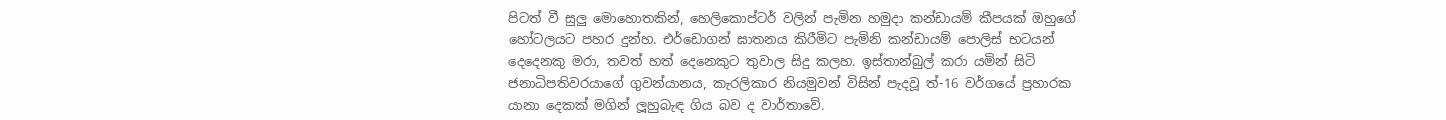පිටත් වී සුලු මොහොතකින්, හෙලිකොප්ටර් වලින් පැමින හමුදා කන්ඩායම් කීපයක් ඔහුගේ හෝටලයට පහර දුන්හ. එර්ඩොගන් ඝාතනය කිරීමිට පැමිනි කන්ඩායම් පොලිස් භටයන් දෙදෙනකු මරා, තවත් හත් දෙනෙකුට තුවාල සිදු කලහ. ඉස්තාන්බුල් කරා යමින් සිටි ජනාධිපතිවරයාගේ ගුවන්යානය, කැරලිකාර නියමුවන් විසින් පැදවූ ත්‍-16 වර්ගයේ ප්‍රහාරක යානා දෙකක් මගින් ලූහුබැඳ ගිය බව ද වාර්තාවේ.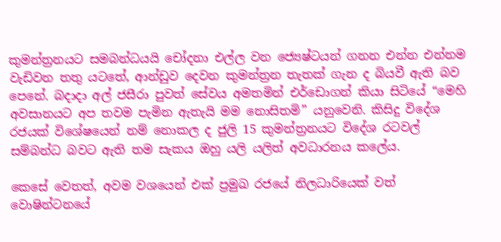කුමන්ත්‍රනයට සමබන්ධයයි චෝදනා එල්ල වන ජ්‍යෙෂ්ටයන් ගනන එන්න එන්නම වැඩිවන තතු යටතේ, ආන්ඩුව දෙවන කුමන්ත්‍රන තැතක් ගැන ද බියවී ඇති බව පෙනේ. බදාදා අල් ජසීරා පුවත් සේවය අමතමින් එර්ඩොගන් කියා සිටියේ “මෙහි අවසානයට අප තවම පැමින ඇතැයි මම නොසිතමි” යනුවෙනි. කිසිදු විදේශ රජයක් විශේෂයෙන් නම් නොකල ද ජුලි 15 කුමන්ත්‍රනයට විදේශ රටවල් සම්බන්ධ බවට ඇති තම සැකය ඔහු යලි යලිත් අවධාරනය කලේය.

කෙසේ වෙතත්, අවම වශයෙන් එක් ප්‍රමුඛ රජයේ නිලධාරියෙක් වත් වොෂින්ටනයේ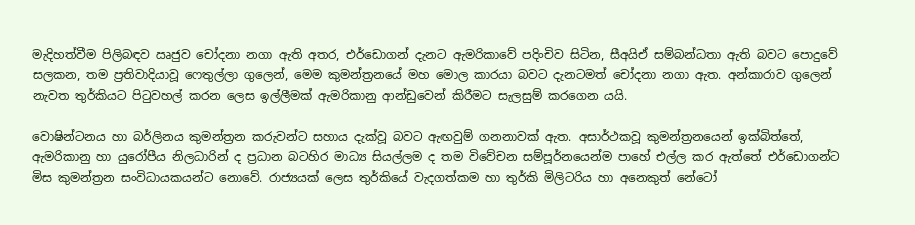මැදිහත්වීම පිලිබඳව ඍජුව චෝදනා නගා ඇති අතර, එර්ඩොගන් දැනට ඇමරිකාවේ පදිංචිව සිටින, සීඅයිඒ සම්බන්ධතා ඇති බවට පොදුවේ සලකන, තම ප්‍රතිවාදියාවූ ෆෙතුල්ලා ගුලෙන්, මෙම කුමන්ත්‍රනයේ මහ මොල කාරයා බවට දැනටමත් චෝදනා නගා ඇත. අන්කාරාව ගුලෙන් නැවත තුර්කියට පිටුවහල් කරන ලෙස ඉල්ලීමක් ඇමරිකානු ආන්ඩුවෙන් කිරීමට සැලසුම් කරගෙන යයි.

වොෂින්ටනය හා බර්ලිනය කුමන්ත්‍රන කරුවන්ට සහාය දැක්වූ බවට ඇඟවුම් ගනනාවක් ඇත. අසාර්ථකවූ කුමන්ත්‍රනයෙන් ඉක්බිත්තේ, ඇමරිකානු හා යුරෝපීය නිලධාරින් ද ප්‍රධාන බටහිර මාධ්‍ය සියල්ලම ද තම විවේචන සම්පූර්නයෙන්ම පාහේ එල්ල කර ඇත්තේ එර්ඩොගන්ට මිස කුමන්ත්‍රන සංවිධායකයන්ට නොවේ. රාජ්‍යයක් ලෙස තුර්කියේ වැදගත්කම හා තුර්කි මිලිටරිය හා අනෙකුත් නේටෝ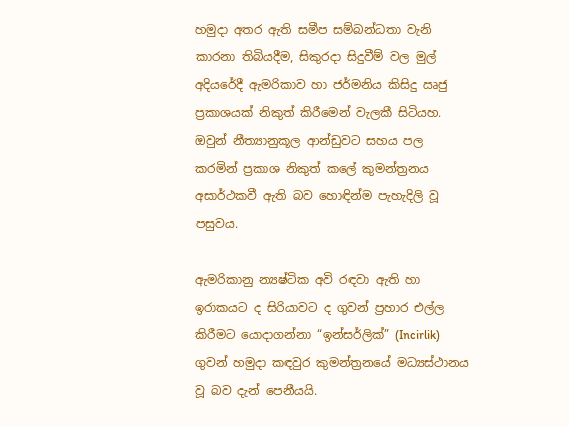හමුදා අතර ඇති සමීප සම්බන්ධතා වැනි කාරනා තිබියදීම, සිකුරදා සිදුවීම් වල මුල් අදියරේදී ඇමරිකාව හා ජර්මනිය කිසිදු ඍජු ප්‍රකාශයක් නිකුත් කිරීමෙන් වැලකී සිටියහ. ඔවුන් නීත්‍යානුකූල ආන්ඩුවට සහය පල කරමින් ප්‍රකාශ නිකුත් කලේ කුමන්ත්‍රනය අසාර්ථකවී ඇති බව හොඳින්ම පැහැදිලි වූ පසුවය.

ඇමරිකානු න්‍යෂ්ටික අවි රඳවා ඇති හා ඉරාකයට ද සිරියාවට ද ගුවන් ප්‍රහාර එල්ල කිරීමට යොදාගන්නා “ඉන්සර්ලික්” (Incirlik) ගුවන් හමුදා කඳවුර කුමන්ත්‍රනයේ මධ්‍යස්ථානය වූ බව දැන් පෙනීයයි.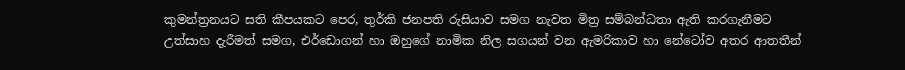කුමන්ත්‍රනයට සති කීපයකට පෙර, තුර්කි ජනපති රුසියාව සමග නැවත මිත්‍ර සම්බන්ධතා ඇති කරගැනීමට උත්සාහ දැරීමත් සමග, එර්ඩොගන් හා ඔහුගේ නාමික නිල සගයන් වන ඇමරිකාව හා නේටෝව අතර ආතතීන්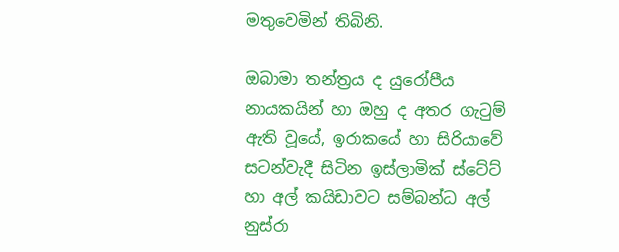මතුවෙමින් තිබිනි.

ඔබාමා තන්ත්‍රය ද යුරෝපීය නායකයින් හා ඔහු ද අතර ගැටුම් ඇති වූයේ, ඉරාකයේ හා සිරියාවේ සටන්වැදී සිටින ඉස්ලාමික් ස්ටේට් හා අල් කයිඩාවට සම්බන්ධ අල් නුස්රා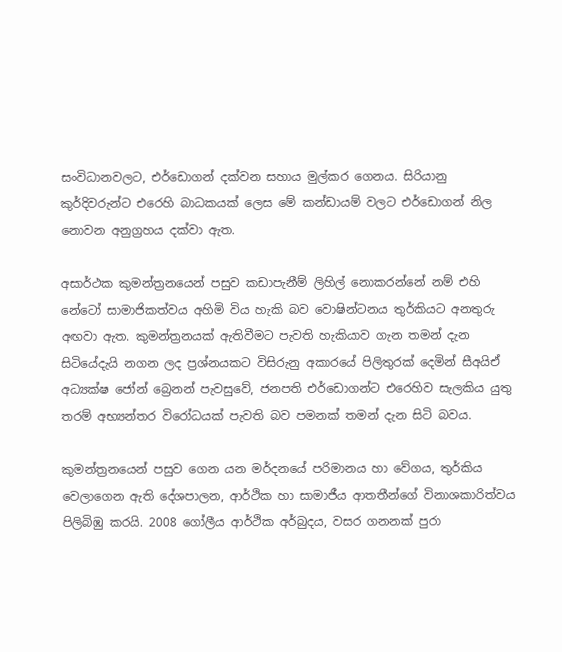සංවිධානවලට, එර්ඩොගන් දක්වන සහාය මුල්කර ගෙනය. සිරියානු කුර්දිවරුන්ට එරෙහි බාධකයක් ලෙස මේ කන්ඩායම් වලට එර්ඩොගන් නිල නොවන අනුග්‍රහය දක්වා ඇත.

අසාර්ථක කුමන්ත්‍රනයෙන් පසුව කඩාපැනීම් ලිහිල් නොකරන්නේ නම් එහි නේටෝ සාමාජිකත්වය අහිමි විය හැකි බව වොෂින්ටනය තුර්කියට අනතුරු අඟවා ඇත. කුමන්ත්‍රනයක් ඇතිවීමට පැවති හැකියාව ගැන තමන් දැන සිටියේදැයි නගන ලද ප්‍රශ්නයකට විසිරුනු අකාරයේ පිලිතුරක් දෙමින් සීඅයිඒ අධ්‍යක්ෂ ජෝන් බ්‍රෙනන් පැවසුවේ, ජනපති එර්ඩොගන්ට එරෙහිව සැලකිය යුතු තරම් අභ්‍යන්තර විරෝධයක් පැවති බව පමනක් තමන් දැන සිටි බවය.

කුමන්ත්‍රනයෙන් පසුව ගෙන යන මර්දනයේ පරිමානය හා වේගය, තුර්කිය වෙලාගෙන ඇති දේශපාලන, ආර්ථික හා සාමාජීය ආතතීන්ගේ විනාශකාරිත්වය පිලිබිඹු කරයි. 2008 ගෝලීය ආර්ථික අර්බුදය, වසර ගනනක් පුරා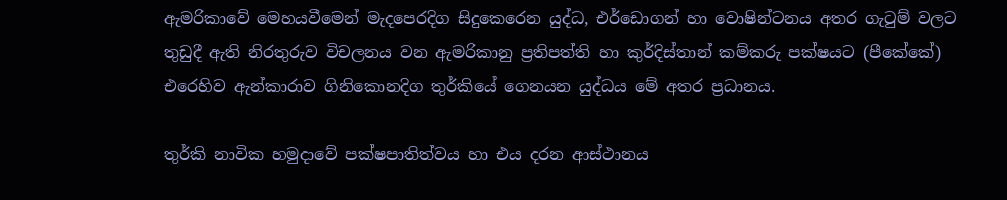ඇමරිකාවේ මෙහයවීමෙන් මැදපෙරදිග සිදුකෙරෙන යුද්ධ, එර්ඩොගන් හා වොෂින්ටනය අතර ගැටුම් වලට තුඩුදී ඇති නිරතුරුව විචලනය වන ඇමරිකානු ප්‍රතිපත්ති හා කුර්දිස්තාන් කම්කරු පක්ෂයට (පීකේකේ) එරෙහිව ඇන්කාරාව ගිනිකොනදිග තුර්කියේ ගෙනයන යුද්ධය මේ අතර ප්‍රධානය.

තුර්කි නාවික හමුදාවේ පක්ෂපාතිත්වය හා එය දරන ආස්ථානය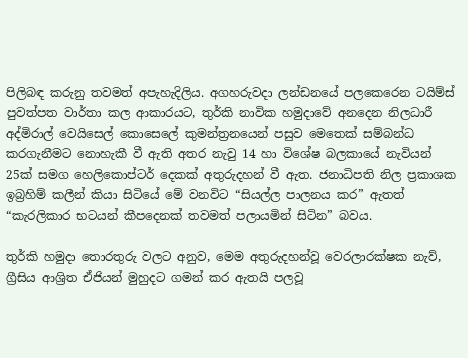පිලිබඳ කරුනු තවමත් අපැහැදිලිය. අගහරුවදා ලන්ඩනයේ පලකෙරෙන ටයිම්ස් පුවත්පත වාර්තා කල ආකාරයට, තුර්කි නාවික හමුදාවේ අනදෙන නිලධාරී අද්මිරාල් වෙයිසෙල් කොසෙලේ කුමන්ත්‍රනයෙන් පසුව මෙතෙක් සම්බන්ධ කරගැනීමට නොහැකී වී ඇති අතර නැවු 14 හා විශේෂ බලකායේ නැවියන් 25ක් සමග හෙලිකොප්ටර් දෙකක් අතුරුදහන් වී ඇත. ජනාධිපති නිල ප්‍රකාශක ඉබ්‍රහිම් කලීන් කියා සිටියේ මේ වනවිට “සියල්ල පාලනය කර” ඇතත් “කැරලිකාර භටයන් කීපදෙනක් තවමත් පලායමින් සිටින” බවය.

තුර්කි හමුදා තොරතුරු වලට අනුව, මෙම අතුරුදහන්වූ වෙරලාරක්ෂක නැව්, ග්‍රීසිය ආශ්‍රිත ඒජියන් මුහුදට ගමන් කර ඇතයි පලවූ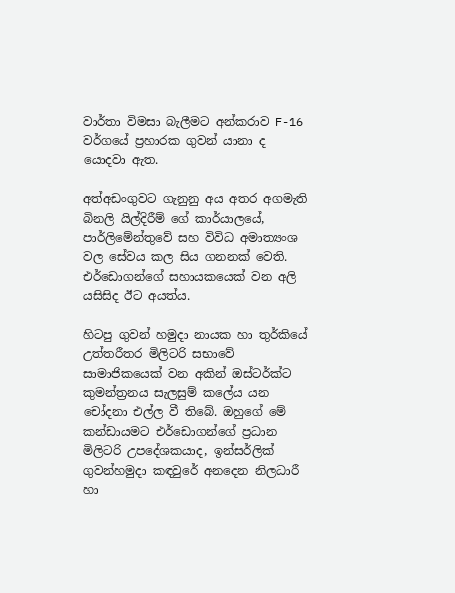වාර්තා විමසා බැලීමට අන්කරාව F-16 වර්ගයේ ප්‍රහාරක ගුවන් යානා ද යොදවා ඇත.

අත්අඩංගුවට ගැනුනු අය අතර අගමැති බිනලි යිල්දිරීම් ගේ කාර්යාලයේ, පාර්ලිමේන්තුවේ සහ විවිධ අමාත්‍යංශ වල සේවය කල සිය ගනනක් වෙති. එර්ඩොගන්ගේ සහායකයෙක් වන අලි යසිසිද ඊට අයත්ය.

හිටපු ගුවන් හමුදා නායක හා තුර්කියේ උත්තරීතර මිලිටරි සභාවේ සාමාජිකයෙක් වන අකින් ඔස්ටර්ක්ට කුමන්ත්‍රනය සැලසුම් කලේය යන චෝදනා එල්ල වී තිබේ. ඔහුගේ මේ කන්ඩායමට එර්ඩොගන්ගේ ප්‍රධාන මිලිටරි උපදේශකයාද, ඉන්සර්ලික් ගුවන්හමුදා කඳවුරේ අනදෙන නිලධාරී හා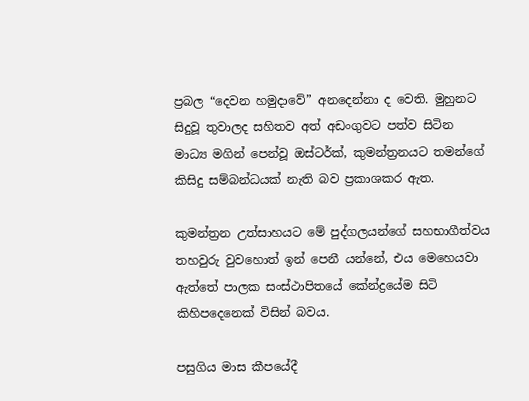ප්‍රබල “දෙවන හමුදාවේ” අනදෙන්නා ද වෙති. මුහුනට සිදුවූ තුවාලද සහිතව අත් අඩංගුවට පත්ව සිටින මාධ්‍ය මගින් පෙන්වූ ඔස්ටර්ක්, කුමන්ත්‍රනයට තමන්ගේ කිසිදු සම්බන්ධයක් නැති බව ප්‍රකාශකර ඇත.

කුමන්ත්‍රන උත්සාහයට මේ පුද්ගලයන්ගේ සහභාගීත්වය තහවුරු වුවහොත් ඉන් පෙනී යන්නේ, එය මෙහෙයවා ඇත්තේ පාලක සංස්ථාපිතයේ කේන්ද්‍රයේම සිටි කිහිපදෙනෙක් විසින් බවය.

පසුගිය මාස කීපයේදී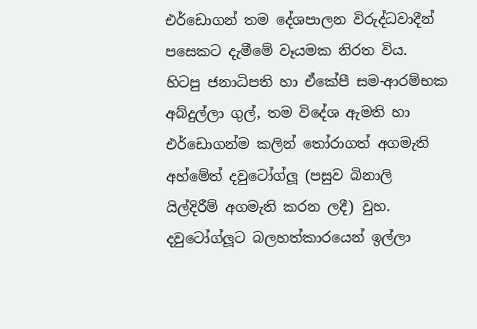එර්ඩොගන් තම දේශපාලන විරුද්ධවාදීන් පසෙකට දැමීමේ වෑයමක නිරත විය. හිටපු ජනාධිපති හා ඒකේපී සම-ආරම්භක අබ්දුල්ලා ගුල්, තම විදේශ ඇමති හා එර්ඩොගන්ම කලින් තෝරාගත් අගමැති අහ්මේත් දවුටෝග්ලූ (පසුව බිනාලි යිල්දිරීම් අගමැති කරන ලදී) වුහ. දවුටෝග්ලූට බලහත්කාරයෙන් ඉල්ලා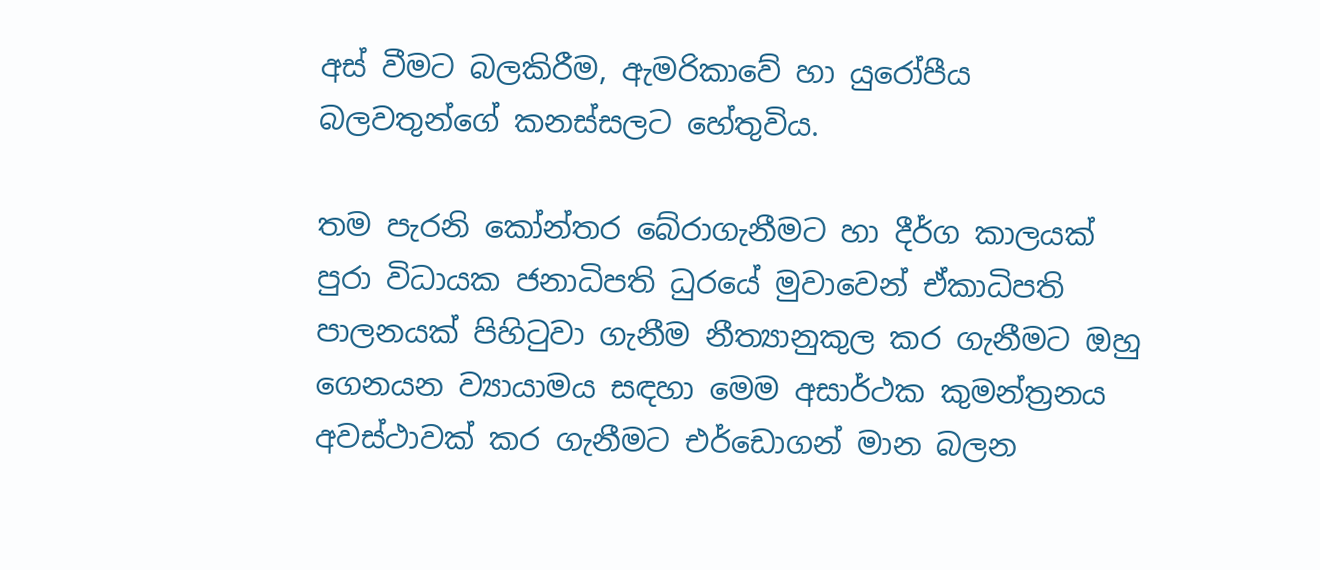අස් වීමට බලකිරීම, ඇමරිකාවේ හා යුරෝපීය බලවතුන්ගේ කනස්සලට හේතුවිය.

තම පැරනි කෝන්තර බේරාගැනීමට හා දීර්ග කාලයක් පුරා විධායක ජනාධිපති ධුරයේ මුවාවෙන් ඒකාධිපති පාලනයක් පිහිටුවා ගැනීම නීත්‍යානුකුල කර ගැනීමට ඔහු ගෙනයන ව්‍යායාමය සඳහා මෙම අසාර්ථක කුමන්ත්‍රනය අවස්ථාවක් කර ගැනීමට එර්ඩොගන් මාන බලන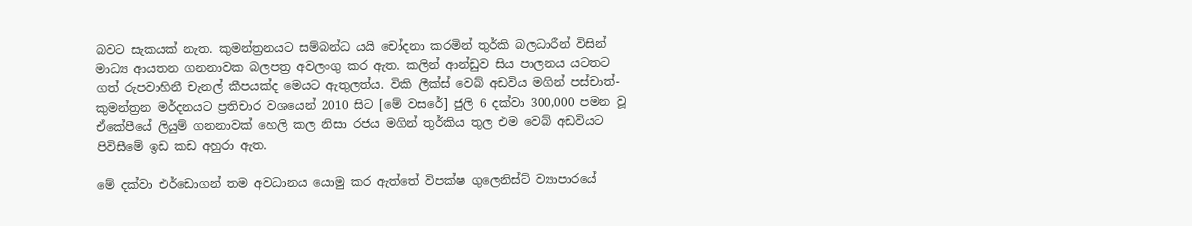බවට සැකයක් නැත. කුමන්ත්‍රනයට සම්බන්ධ යයි චෝදනා කරමින් තුර්කි බලධාරීන් විසින් මාධ්‍ය ආයතන ගනනාවක බලපත්‍ර අවලංගු කර ඇත. කලින් ආන්ඩුව සිය පාලනය යටතට ගත් රුපවාහිනී චැනල් කීපයක්ද මෙයට ඇතුලත්ය. විකි ලීක්ස් වෙබ් අඩවිය මගින් පස්චාත්-කුමන්ත්‍රන මර්දනයට ප්‍රතිචාර වශයෙන් 2010 සිට [මේ වසරේ] ජුලි 6 දක්වා 300,000 පමන වූ ඒකේපීයේ ලියුම් ගනනාවක් හෙලි කල නිසා රජය මගින් තුර්කිය තුල එම වෙබ් අඩවියට පිවිසීමේ ඉඩ කඩ අහුරා ඇත.

මේ දක්වා එර්ඩොගන් තම අවධානය යොමු කර ඇත්තේ විපක්ෂ ගුලෙනිස්ට් ව්‍යාපාරයේ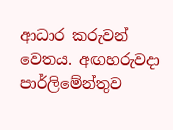ආධාර කරුවන් වෙතය. අඟහරුවදා පාර්ලිමේන්තුව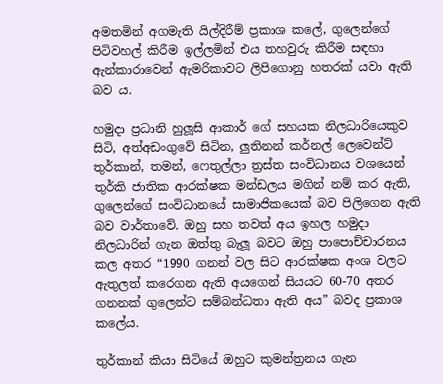අමතමින් අගමැති යිල්දිරීම් ප්‍රකාශ කලේ, ගුලෙන්ගේ පිටිවහල් කිරීම ඉල්ලමින් එය තහවුරු කිරීම සඳහා ඇන්කාරාවෙන් ඇමරිකාවට ලිපිගොනු හතරක් යවා ඇති බව ය.

හමුදා ප්‍රධානි හුලූසි ආකාර් ගේ සහයක නිලධාරියෙකුව සිටි, අත්අඩංගුවේ සිටින, ලුතිනන් කර්නල් ලෙවෙන්ට් තුර්කාන්, තමන්, ෆෙතුල්ලා ත්‍රස්ත සංවිධානය වශයෙන් තුර්කි ජාතික ආරක්ෂක මන්ඩලය මගින් නම් කර ඇති, ගුලෙන්ගේ සංවිධානයේ සාමාජිකයෙක් බව පිලිගෙන ඇති බව වාර්තාවේ. ඔහු සහ තවත් අය ඉහල හමුදා නිලධාරින් ගැන ඔත්තු බැලූ බවට ඔහු පාපොච්චාරනය කල අතර “1990 ගනන් වල සිට ආරක්ෂක අංශ වලට ඇතුලත් කරෙගන ඇති අයගෙන් සියයට 60-70 අතර ගනනක් ගුලෙන්ට සම්බන්ධතා ඇති අය” බවද ප්‍රකාශ කලේය.

තුර්කාන් කියා සිටියේ ඔහුට කුමන්ත්‍රනය ගැන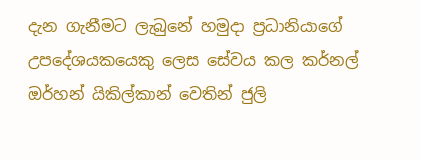දැන ගැනීමට ලැබුනේ හමුදා ප්‍රධානියාගේ උපදේශයකයෙකු ලෙස සේවය කල කර්නල් ඔර්හන් යිකිල්කාන් වෙතින් ජුලි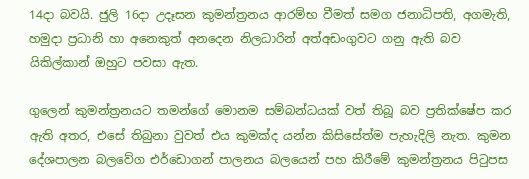14දා බවයි. ජුලි 16දා උදෑසන කුමන්ත්‍රනය ආරම්භ වීමත් සමග ජනාධිපති, අගමැති, හමුදා ප්‍රධානි හා අනෙකුත් අනදෙන නිලධාරින් අත්අඩංගුවට ගනු ඇති බව යිකිල්කාන් ඔහුට පවසා ඇත.

ගුලෙන් කුමන්ත්‍රනයට තමන්ගේ මොනම සම්බන්ධයක් වත් තිබූ බව ප්‍රතික්ෂේප කර ඇති අතර, එසේ තිබුනා වුවත් එය කුමක්ද යන්න කිසිසේත්ම පැහැදිලි නැත. කුමන දේශපාලන බලවේග එර්ඩොගන් පාලනය බලයෙන් පහ කිරීමේ කුමන්ත්‍රනය පිටුපස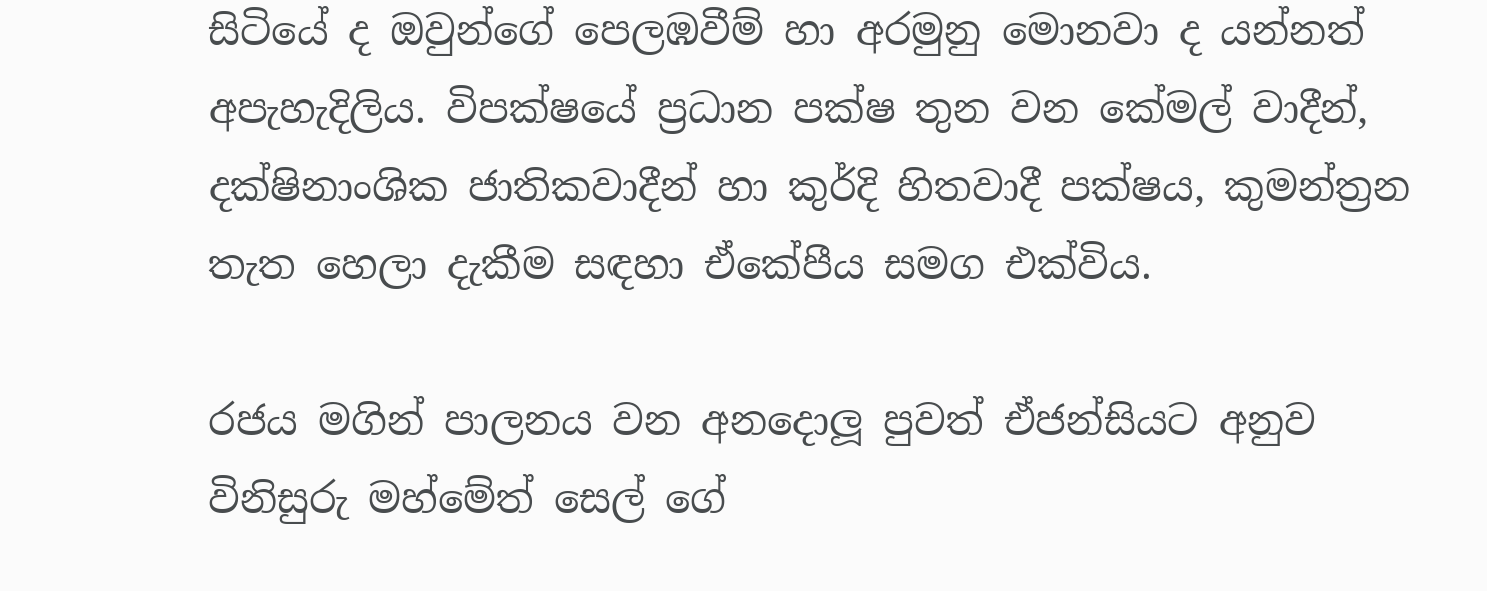සිටියේ ද ඔවුන්ගේ පෙලඹවීම් හා අරමුනු මොනවා ද යන්නත් අපැහැදිලිය. විපක්ෂයේ ප්‍රධාන පක්ෂ තුන වන කේමල් වාදීන්, දක්ෂිනාංශික ජාතිකවාදීන් හා කුර්දි හිතවාදී පක්ෂය, කුමන්ත්‍රන තැත හෙලා දැකීම සඳහා ඒකේපීය සමග එක්විය.

රජය මගින් පාලනය වන අනදොලූ පුවත් ඒජන්සියට අනුව විනිසුරු මහ්මේත් සෙල් ගේ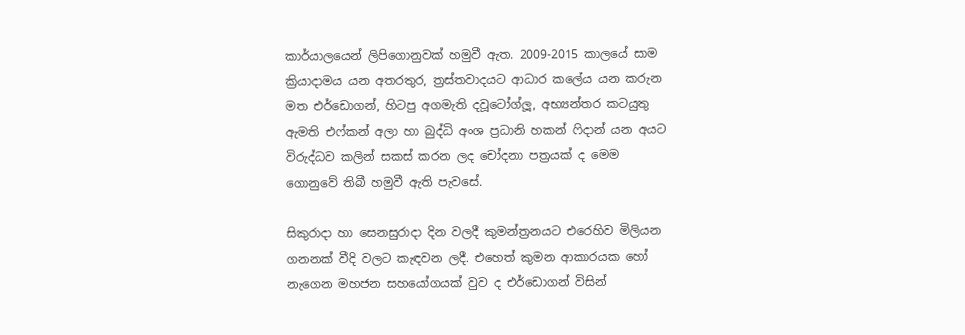කාර්යාලයෙන් ලිපිගොනුවක් හමුවී ඇත. 2009-2015 කාලයේ සාම ක්‍රියාදාමය යන අතරතුර, ත්‍රස්තවාදයට ආධාර කලේය යන කරුන මත එර්ඩොගන්, හිටපු අගමැති දවූටෝග්ලූ, අභ්‍යන්තර කටයුතු ඇමති එෆ්කන් අලා හා බුද්ධි අංශ ප්‍රධානි හකන් ෆිදාන් යන අයට විරුද්ධව කලින් සකස් කරන ලද චෝදනා පත්‍රයක් ද මෙම ගොනුවේ තිබී හමුවී ඇති පැවසේ.

සිකුරාදා හා සෙනසුරාදා දින වලදී කුමන්ත්‍රනයට එරෙහිව මිලියන ගනනක් වීදි වලට කැඳවන ලදී. එහෙත් කුමන ආකාරයක හෝ නැගෙන මහජන සහයෝගයක් වුව ද එර්ඩොගන් විසින්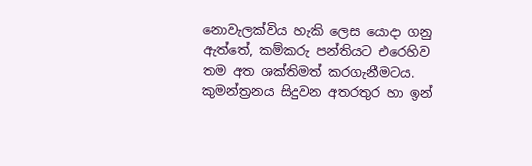නොවැලක්විය හැකි ලෙස යොදා ගනු ඇත්තේ, කම්කරු පන්තියට එරෙහිව තම අත ශක්තිමත් කරගැනීමටය. කුමන්ත්‍රනය සිදුවන අතරතුර හා ඉන්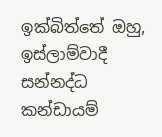ඉක්බිත්තේ ඔහු, ඉස්ලාම්වාදී සන්නද්ධ කන්ඩායම්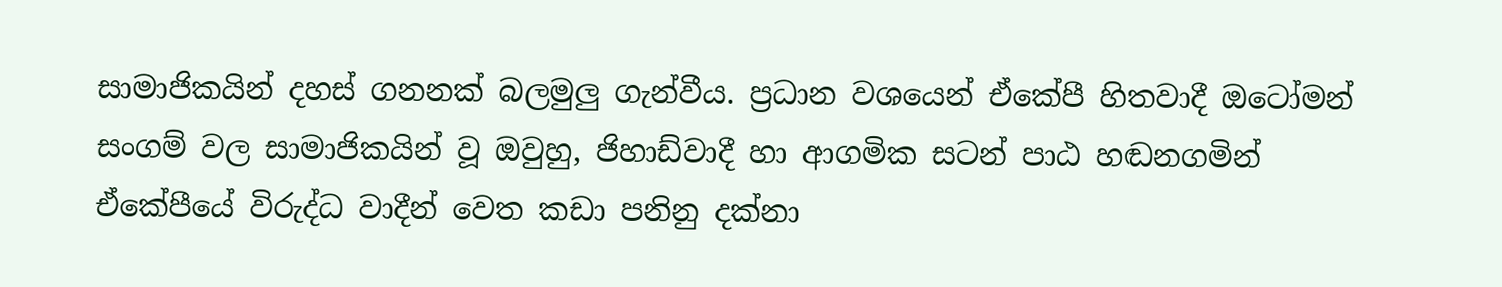සාමාජිකයින් දහස් ගනනක් බලමුලු ගැන්වීය. ප්‍රධාන වශයෙන් ඒකේපී හිතවාදී ඔටෝමන් සංගම් වල සාමාජිකයින් වූ ඔවුහු, ජිහාඩ්වාදී හා ආගමික සටන් පාඨ හඬනගමින් ඒකේපීයේ විරුද්ධ වාදීන් වෙත කඩා පනිනු දක්නා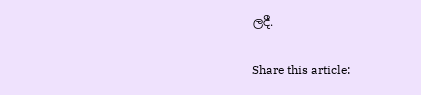ලදී.

Share this article: